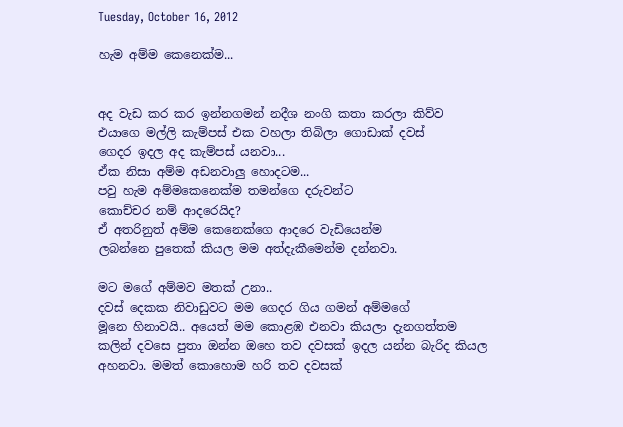Tuesday, October 16, 2012

හැම අම්ම කෙනෙක්ම...


අද වැඩ කර කර ඉන්නගමන් නදීශ නංගි කතා කරලා කිව්ව
එයාගෙ මල්ලි කැම්පස් එක වහලා තිබිලා ගොඩාක් දවස්
ගෙදර ඉදල අද කැම්පස් යනවා...
ඒක නිසා අම්ම අඩනවාලු හොදටම...
පවු හැම අම්මකෙනෙක්ම තමන්ගෙ දරුවන්ට
කොච්චර නම් ආදරෙයිද?
ඒ අතරිනුත් අම්ම කෙනෙක්ගෙ ආදරෙ වැඩියෙන්ම
ලබන්නෙ පුතෙක් කියල මම අත්දැකීමෙන්ම දන්නවා.

මට මගේ අම්මව මතක් උනා..
දවස් දෙකක නිවාඩුවට මම ගෙදර ගිය ගමන් අම්මගේ
මූනෙ හිනාවයි.. අයෙත් මම කොළඹ එනවා කියලා දැනගත්තම
කලින් දවසෙ පුතා ඔන්න ඔහෙ තව දවසක් ඉදල යන්න බැරිද කියල
අහනවා. මමත් කො‍හොම හරි තව දවසක්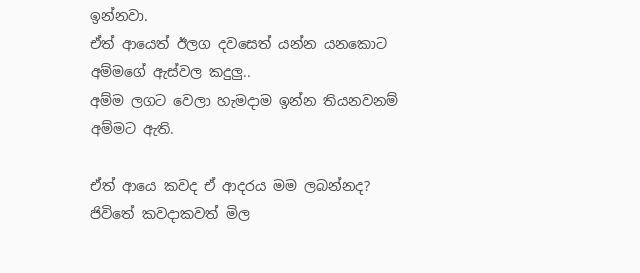ඉන්නවා.
ඒත් ආයෙත් ඊලග දවසෙත් යන්න යනකොට අම්මගේ ඇස්වල කදුලු..
අම්ම ලගට වෙලා හැමදාම ඉන්න තියනවනම් අම්මට ඇති.

ඒත් ආයෙ කවද ඒ ආදරය මම ලබන්නද?
ජිවිතේ කවදාකවත් මිල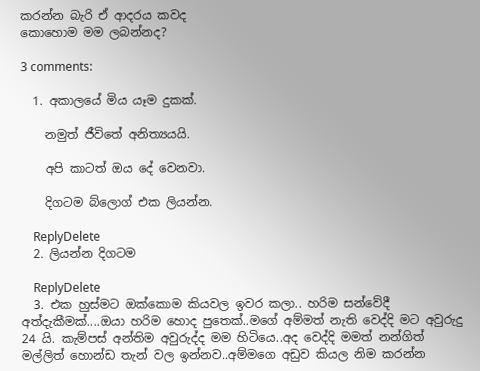කරන්න බැරි ඒ ආදරය කවද
කොහොම මම ලබන්නද?

3 comments:

  1. අකාලයේ මිය යෑම දුකක්.

    නමුත් ජීවිතේ අනිත්‍යයයි.

    අපි කාටත් ඔය දේ වෙනවා.

    දිගටම බ්ලොග් එක ලියන්න.

    ReplyDelete
  2. ලියන්න දිගටම

    ReplyDelete
  3. එක හුස්මට ඔක්කොම කියවල ඉවර කලා.. හරිම සන්වේදී අත්දැකීමක්....ඔයා හරිම හොද පුතෙක්..මගේ අම්මත් නැති වෙද්දි මට අවුරුදු 24 යි. කැම්පස් අන්තිම අවුරුද්ද මම හිටියෙ..අද වෙද්දි මමත් නන්ගිත් මල්ලිත් හොන්ඩ තැන් වල ඉන්නව..අම්මගෙ අඩුව කියල නිම කරන්න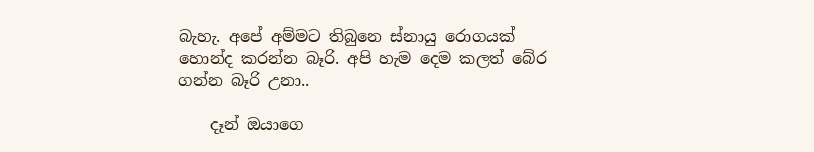බැහැ. අපේ අම්මට තිබුනෙ ස්නායු රොගයක් හොන්ද කරන්න බෑරි. අපි හැම දෙම කලත් බේර ගන්න බෑරි උනා..

    දෑන් ඔයාගෙ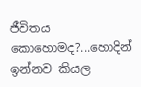ජීවිතය කොහොමද?...හොදින් ඉන්නව කියල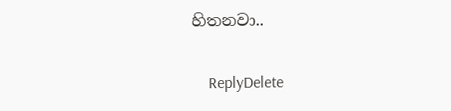හිතනවා..

    ReplyDelete